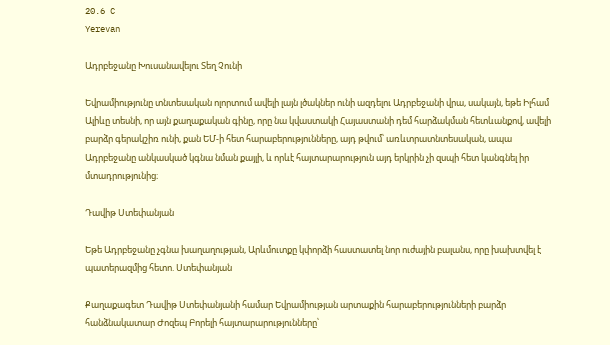20.6 C
Yerevan

Ադրբեջանը Խուսանավելու Տեղ Չունի

Եվրամիությունը տնտեսական ոլորտում ավելի լայն լծակներ ունի ազդելու Ադրբեջանի վրա, սակայն, եթե Իլհամ Ալիևը տեսնի, որ այն քաղաքական գինը, որը նա կվաստակի Հայաստանի դեմ հարձակման հետևանքով, ավելի բարձր գերակշիռ ունի, քան ԵՄ‑ի հետ հարաբերությունները, այդ թվում՝ առևտրատնտեսական, ապա Ադրբեջանը անկասկած կգնա նման քայլի, և որևէ հայտարարություն այդ երկրին չի զսպի հետ կանգնել իր մտադրությունից։

Դավիթ Ստեփանյան

Եթե Ադրբեջանը չգնա խաղաղության, Արևմուտքը կփորձի հաստատել նոր ուժային բալանս, որը խախտվել է պատերազմից հետո. Ստեփանյան

Քաղաքագետ Դավիթ Ստեփանյանի համար Եվրամիության արտաքին հարաբերությունների բարձր հանձնակատար Ժոզեպ Բորելի հայտարարությունները՝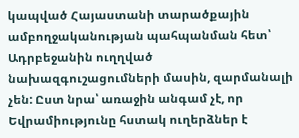կապված Հայաստանի տարածքային ամբողջականության պահպանման հետ՝ Ադրբեջանին ուղղված նախազգուշացումների մասին, զարմանալի չեն: Ըստ նրա՝ առաջին անգամ չէ, որ Եվրամիությունը հստակ ուղերձներ է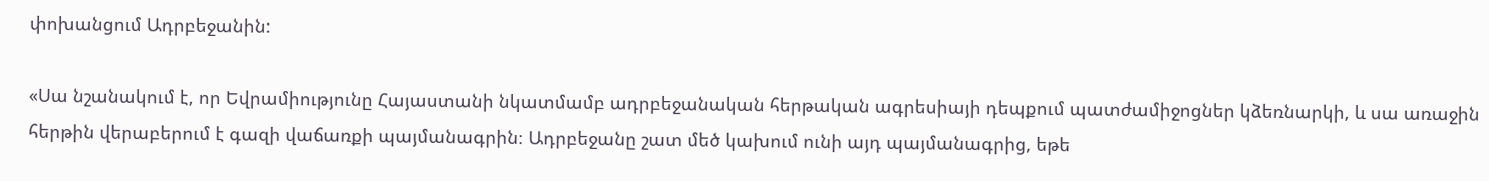փոխանցում Ադրբեջանին:

«Սա նշանակում է, որ Եվրամիությունը Հայաստանի նկատմամբ ադրբեջանական հերթական ագրեսիայի դեպքում պատժամիջոցներ կձեռնարկի, և սա առաջին հերթին վերաբերում է գազի վաճառքի պայմանագրին։ Ադրբեջանը շատ մեծ կախում ունի այդ պայմանագրից, եթե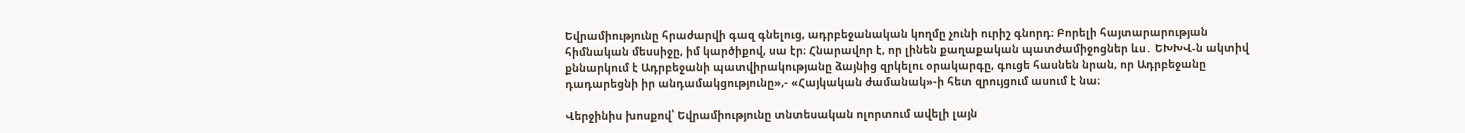Եվրամիությունը հրաժարվի գազ գնելուց, ադրբեջանական կողմը չունի ուրիշ գնորդ։ Բորելի հայտարարության հիմնական մեսսիջը, իմ կարծիքով, սա էր։ Հնարավոր է, որ լինեն քաղաքական պատժամիջոցներ ևս․ ԵԽԽՎ‑ն ակտիվ քննարկում է Ադրբեջանի պատվիրակությանը ձայնից զրկելու օրակարգը, գուցե հասնեն նրան, որ Ադրբեջանը դադարեցնի իր անդամակցությունը»,- «Հայկական ժամանակ»-ի հետ զրույցում ասում է նա։

Վերջինիս խոսքով՝ Եվրամիությունը տնտեսական ոլորտում ավելի լայն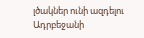լծակներ ունի ազդելու Ադրբեջանի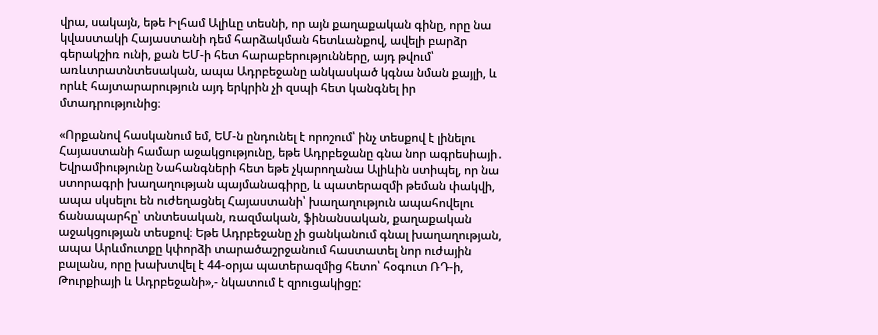վրա, սակայն, եթե Իլհամ Ալիևը տեսնի, որ այն քաղաքական գինը, որը նա կվաստակի Հայաստանի դեմ հարձակման հետևանքով, ավելի բարձր գերակշիռ ունի, քան ԵՄ‑ի հետ հարաբերությունները, այդ թվում՝ առևտրատնտեսական, ապա Ադրբեջանը անկասկած կգնա նման քայլի, և որևէ հայտարարություն այդ երկրին չի զսպի հետ կանգնել իր մտադրությունից։

«Որքանով հասկանում եմ, ԵՄ‑ն ընդունել է որոշում՝ ինչ տեսքով է լինելու Հայաստանի համար աջակցությունը, եթե Ադրբեջանը գնա նոր ագրեսիայի․ Եվրամիությունը Նահանգների հետ եթե չկարողանա Ալիևին ստիպել, որ նա ստորագրի խաղաղության պայմանագիրը, և պատերազմի թեման փակվի, ապա սկսելու են ուժեղացնել Հայաստանի՝ խաղաղություն ապահովելու ճանապարհը՝ տնտեսական, ռազմական, ֆինանսական, քաղաքական աջակցության տեսքով։ Եթե Ադրբեջանը չի ցանկանում գնալ խաղաղության, ապա Արևմուտքը կփորձի տարածաշրջանում հաստատել նոր ուժային բալանս, որը խախտվել է 44-օրյա պատերազմից հետո՝ հօգուտ ՌԴ‑ի, Թուրքիայի և Ադրբեջանի»,- նկատում է զրուցակիցը: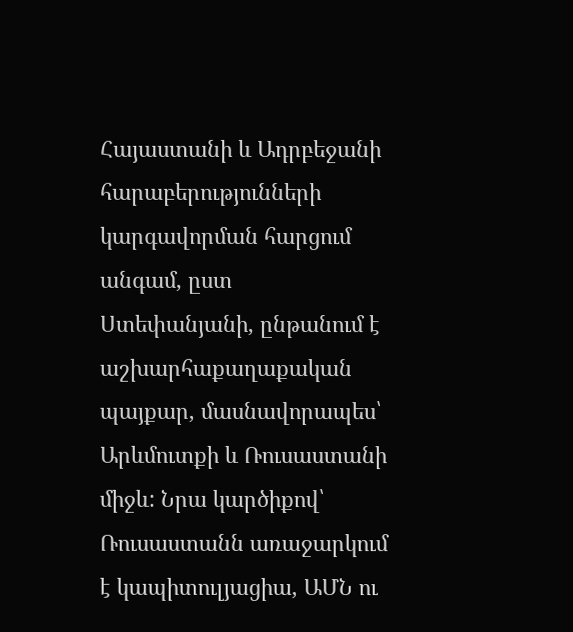Հայաստանի և Ադրբեջանի հարաբերությունների կարգավորման հարցում անգամ, ըստ Ստեփանյանի, ընթանում է աշխարհաքաղաքական պայքար, մասնավորապես՝ Արևմուտքի և Ռուսաստանի միջև: Նրա կարծիքով՝ Ռուսաստանն առաջարկում է կապիտուլյացիա, ԱՄՆ ու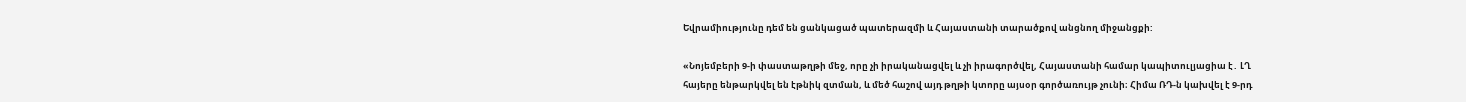Եվրամիությունը դեմ են ցանկացած պատերազմի և Հայաստանի տարածքով անցնող միջանցքի:

«Նոյեմբերի 9‑ի փաստաթղթի մեջ, որը չի իրականացվել և չի իրագործվել, Հայաստանի համար կապիտուլյացիա է․ ԼՂ հայերը ենթարկվել են էթնիկ զտման, և մեծ հաշով այդ թղթի կտորը այսօր գործառույթ չունի։ Հիմա ՌԴ‑ն կախվել է 9‑րդ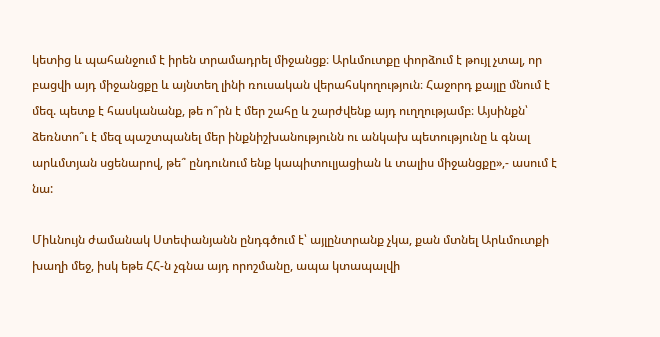կետից և պահանջում է իրեն տրամադրել միջանցք։ Արևմուտքը փորձում է թույլ չտալ, որ բացվի այդ միջանցքը և այնտեղ լինի ռուսական վերահսկողություն։ Հաջորդ քայլը մնում է մեզ. պետք է հասկանանք, թե ո՞րն է մեր շահը և շարժվենք այդ ուղղությամբ։ Այսինքն՝ ձեռնտո՞ւ է մեզ պաշտպանել մեր ինքնիշխանությունն ու անկախ պետությունը և գնալ արևմտյան սցենարով, թե՞ ընդունում ենք կապիտուլյացիան և տալիս միջանցքը»,- ասում է նա:

Միևնույն ժամանակ Ստեփանյանն ընդգծում է՝ այլընտրանք չկա, քան մտնել Արևմուտքի խաղի մեջ, իսկ եթե ՀՀ‑ն չգնա այդ որոշմանը, ապա կտապալվի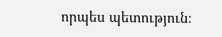որպես պետություն։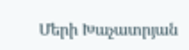Մերի Խաչատրյան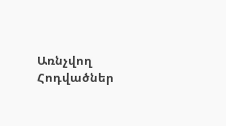Առնչվող Հոդվածներ